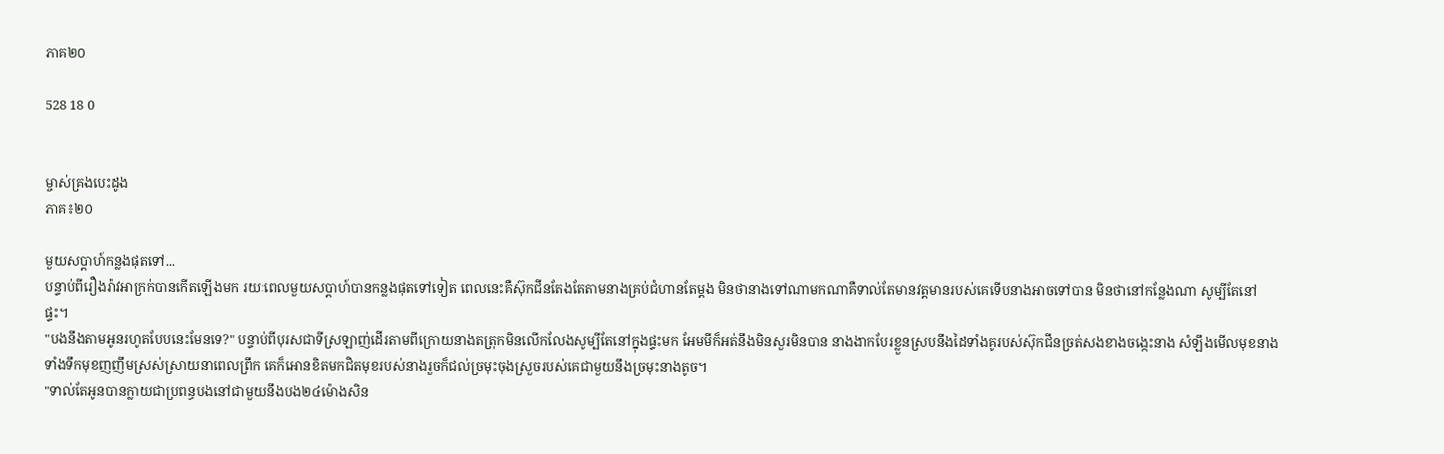ភាគ២០

528 18 0


ម្ចាស់គ្រងបេះដូង
ភាគ៖២០

មួយសប្ដាហ៍កន្លងផុតទៅ...
បន្ទាប់ពីរឿងរ៉ាវអាក្រក់បានកើតឡើងមក រយៈពេលមួយសប្ដាហ៍បានកន្លងផុតទៅទៀត ពេលនេះគឺស៊ុកជីនតែងតែតាមនាងគ្រប់ជំហានតែម្ដង មិនថានាងទៅណាមកណាគឺទាល់តែមានវត្តមានរបស់គេទើបនាងអាចទៅបាន មិនថានៅកន្លែងណា សូម្បីតែនៅផ្ទះ។
"បងនឹងតាមអូនរហូតបែបនេះមែនទេ?" បន្ទាប់ពីបុរសជាទីស្រឡាញ់ដើរតាមពីក្រោយនាងតត្រុកមិនលើកលែងសូម្បីតែនៅក្នុងផ្ទះមក អែមមីក៏អត់នឹងមិនសួរមិនបាន នាងងាកបែរខ្លួនស្របនឹងដៃទាំងគូរបស់ស៊ុកជីនច្រត់សងខាងចង្កេះនាង សំឡឹងមើលមុខនាងទាំងទឹកមុខញញឹមស្រស់ស្រាយនាពេលព្រឹក គេក៏អោនខិតមកជិតមុខរបស់នាងរួចក៏ជល់ច្រមុះចុងស្រួចរបស់គេជាមួយនឹងច្រមុះនាងតូច។
"ទាល់តែអូនបានក្លាយជាប្រពន្ធបងនៅជាមួយនឹងបង២៤ម៉ោងសិន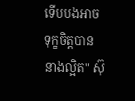ទើបបងអាចទុក្ខចិត្តបាននាងល្អិត" ស៊ុ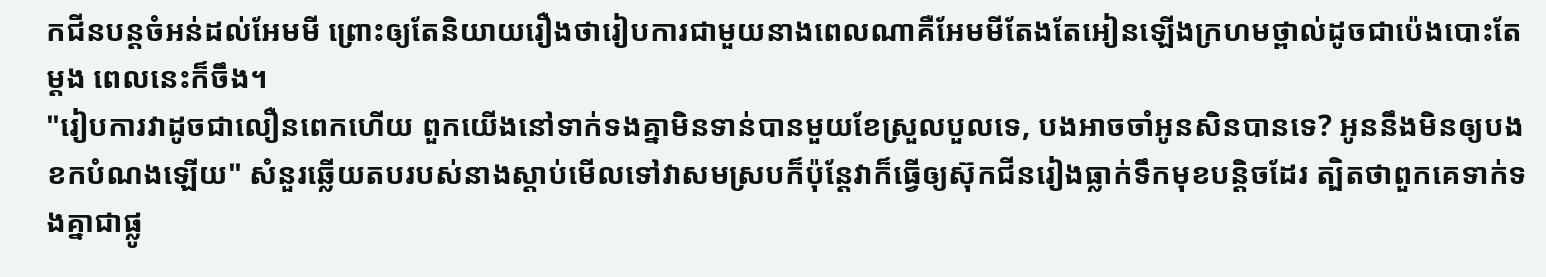កជីនបន្តចំអន់ដល់អែមមី ព្រោះឲ្យតែនិយាយរឿងថារៀបការជាមួយនាងពេលណាគឺអែមមីតែងតែអៀនឡើងក្រហមថ្ពាល់ដូចជាប៉េងបោះតែម្ដង ពេលនេះក៏ចឹង។
"រៀបការវាដូចជាលឿនពេកហើយ ពួកយើងនៅទាក់ទងគ្នាមិនទាន់បានមួយខែស្រួលបួលទេ, បងអាចចាំអូនសិនបានទេ? អូននឹងមិនឲ្យបងខកបំណងឡើយ" សំនួរឆ្លើយតបរបស់នាងស្ដាប់មើលទៅវាសមស្របក៏ប៉ុន្តែវាក៏ធ្វើឲ្យស៊ុកជីនរៀងធ្លាក់ទឹកមុខបន្តិចដែរ ត្បិតថាពួកគេទាក់ទងគ្នាជាផ្លូ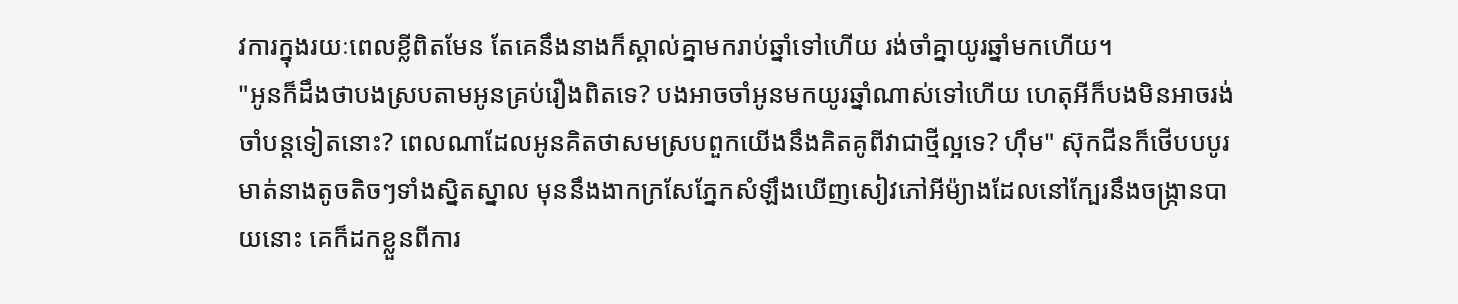វការក្នុងរយៈពេលខ្លីពិតមែន តែគេនឹងនាងក៏ស្គាល់គ្នាមករាប់ឆ្នាំទៅហើយ រង់ចាំគ្នាយូរឆ្នាំមកហើយ។
"អូនក៏ដឹងថាបងស្របតាមអូនគ្រប់រឿងពិតទេ? បងអាចចាំអូនមកយូរឆ្នាំណាស់ទៅហើយ ហេតុអីក៏បងមិនអាចរង់ចាំបន្តទៀតនោះ? ពេលណាដែលអូនគិតថាសមស្របពួកយើងនឹងគិតគូពីវាជាថ្មីល្អទេ? ហ៊ឹម" ស៊ុកជីនក៏ថើបបបូរមាត់នាងតូចតិចៗទាំងស្និតស្នាល មុននឹងងាកក្រសែភ្នែកសំឡឹងឃើញសៀវភៅអីម៉្យាងដែលនៅក្បែរនឹងចង្ក្រានបាយនោះ គេក៏ដកខ្លួនពីការ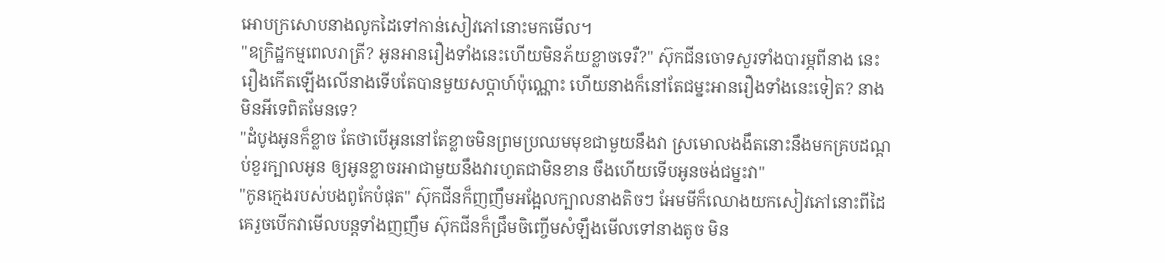អោបក្រសោបនាងលូកដៃទៅកាន់សៀវភៅនោះមកមើល។
"ឧក្រិដ្ឋកម្មពេលរាត្រី? អូនអានរឿងទាំងនេះហើយមិនភ័យខ្លាចទេរឺ?" ស៊ុកជីនចោទសួរទាំងបារម្ភពីនាង នេះរឿងកើតឡើងលើនាងទើបតែបានមួយសប្ដាហ៍ប៉ុណ្ណោះ ហើយនាងក៏នៅតែជម្នះអានរឿងទាំងនេះទៀត? នាងមិនអីទេពិតមែនទេ?
"ដំបូងអូនក៏ខ្លាច តែថាបើអូននៅតែខ្លាចមិនព្រមប្រឈមមុខជាមួយនឹងវា ស្រមោលងងឹតនោះនឹងមកគ្របដណ្ដប់ខួរក្បាលអូន ឲ្យអូនខ្លាចរអាជាមួយនឹងវារហូតជាមិនខាន ចឹងហើយទើបអូនចង់ជម្នះវា"
"កូនក្មេងរបស់បងពូកែបំផុត" ស៊ុកជីនក៏ញញឹមអង្អែលក្បាលនាងតិចៗ អែមមីក៏ឈោងយកសៀវភៅនោះពីដៃគេរួចបើកវាមើលបន្តទាំងញញឹម ស៊ុកជីនក៏ជ្រឹមចិញ្ចើមសំឡឹងមើលទៅនាងតូច មិន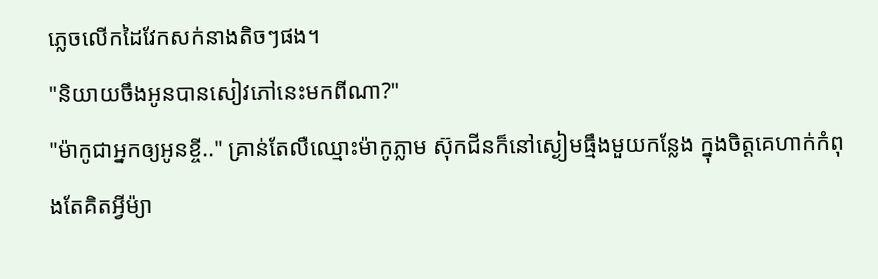ភ្លេចលើកដៃវែកសក់នាងតិចៗផង។
"និយាយចឹងអូនបានសៀវភៅនេះមកពីណា?"
"ម៉ាកូជាអ្នកឲ្យអូនខ្ចី.." គ្រាន់តែលឺឈ្មោះម៉ាកូភ្លាម ស៊ុកជីនក៏នៅស្ងៀមធ្មឹងមួយកន្លែង ក្នុងចិត្តគេហាក់កំពុងតែគិតអ្វីម៉្យា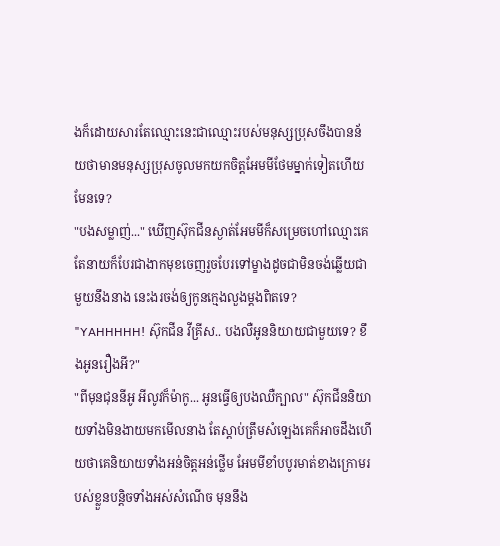ងក៏ដោយសារតែឈ្មោះនេះជាឈ្មោះរបស់មនុស្សប្រុសចឹងបានន័យថាមានមនុស្សប្រុសចូលមកយកចិត្តអែមមីថែមម្នាក់ទៀតហើយមែនទេ?
"បងសម្លាញ់..." ឃើញស៊ុកជីនស្ងាត់អែមមីក៏សម្រេចហៅឈ្មោះគេ តែនាយក៏បែរជាងាកមុខចេញរួចបែរទៅម្ខាងដូចជាមិនចង់ឆ្លើយជាមួយនឹងនាង នេះងរចង់ឲ្យកូនក្មេងលួងម្ដងពិតទេ?
"YAHHHHH! ស៊ុកជីន វីគ្រីស.. បងលឺអូននិយាយជាមួយទេ? ខឹងអូនរឿងអី?"
"ពីមុនជុននីអូ អីលូវក៏ម៉ាកូ... អូនធ្វើឲ្យបងឈឺក្បាល" ស៊ុកជីននិយាយទាំងមិនងាយមកមើលនាង តែស្ដាប់ត្រឹមសំឡេងគេក៏អាចដឹងហើយថាគេនិយាយទាំងអន់ចិត្តអន់ថ្លើម អែមមីខាំបបូរមាត់ខាងក្រោមរបស់ខ្លួនបន្តិចទាំងអស់សំណើច មុននឹង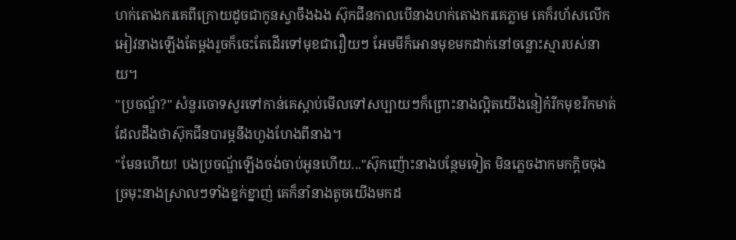ហក់តោងករគេពីក្រោយដូចជាកូនស្វាចឹងឯង ស៊ុកជីនកាលបើនាងហក់តោងករគេភ្លាម គេក៏រហ័សលើកអៀវនាងឡើងតែម្ដងរួចក៏ចេះតែដើរទៅមុខជារឿយៗ អែមមីក៏អោនមុខមកដាក់នៅចន្លោះស្មារបស់នាយ។
"ប្រចណ្ឌ័?" សំនួរចោទសួរទៅកាន់គេស្ដាប់មើលទៅសប្បាយៗក៏ព្រោះនាងល្អិតយើងនៀក៎រីកមុខរីកមាត់ដែលដឹងថាស៊ុកជីនបារម្ភនឹងហួងហែងពីនាង។
"មែនហើយ! បងប្រចណ្ឌ័ឡើងចង់ចាប់អូនហើយ..."ស៊ុកញ៉ោះនាងបន្ថែមទៀត មិនភ្លេចងាកមកក្ដិចចុងច្រមុះនាងស្រាលៗទាំងខ្នក់ខ្នាញ់ គេក៏នាំនាងតូចយើងមកដ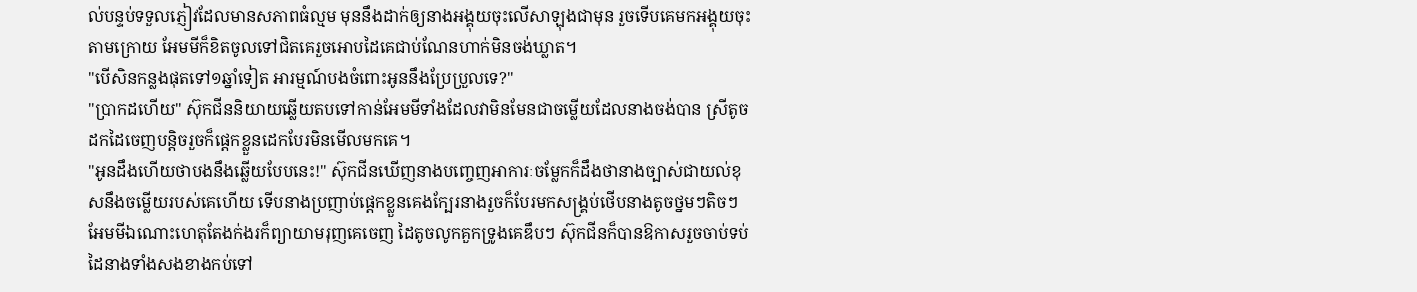ល់បន្ទប់ទទួលភ្ញៀវដែលមានសភាពធំល្មម មុននឹងដាក់ឲ្យនាងអង្គុយចុះលើសាឡុងជាមុន រួចទើបគេមកអង្គុយចុះតាមក្រោយ អែមមីក៏ខិតចូលទៅជិតគេរួចអោបដៃគេជាប់ណែនហាក់មិនចង់ឃ្លាត។
"បើសិនកន្លងផុតទៅ១ឆ្នាំទៀត អារម្មណ៍បងចំពោះអូននឹងប្រែប្រួលទេ?"
"ប្រាកដហើយ" ស៊ុកជីននិយាយឆ្លើយតបទៅកាន់អែមមីទាំងដែលវាមិនមែនជាចម្លើយដែលនាងចង់បាន ស្រីតូចដកដៃចេញបន្តិចរួចក៏ផ្ដេកខ្លួនដេកបែរមិនមើលមកគេ។
"អូនដឹងហើយថាបងនឹងឆ្លើយបែបនេះ!" ស៊ុកជីនឃើញនាងបញ្ចេញអាការៈចម្លែកក៏ដឹងថានាងច្បាស់ជាយល់ខុសនឹងចម្លើយរបស់គេហើយ ទើបនាងប្រញាប់ផ្ដេកខ្លួនគេងក្បែរនាងរួចក៏បែរមកសង្គ្រប់ថើបនាងតូចថ្នមៗតិចៗ អែមមីឯណោះហេតុតែងក់ងរក៏ព្យាយាមរុញគេចេញ ដៃតូចលូកគួកទ្រូងគេឌឹបៗ ស៊ុកជីនក៏បានឱកាសរួចចាប់ទប់ដៃនាងទាំងសងខាងកប់ទៅ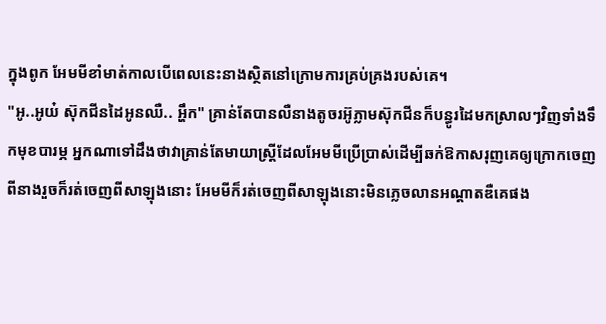ក្នុងពូក អែមមីខាំមាត់កាលបើពេលនេះនាងស្ថិតនៅក្រោមការគ្រប់គ្រងរបស់គេ។
"អូ..អូយ៎ ស៊ុកជីនដៃអូនឈឺ.. អ្ហឹក" គ្រាន់តែបានលឺនាងតូចរអ៊ូភ្លាមស៊ុកជីនក៏បន្ធូរដៃមកស្រាលៗវិញទាំងទឹកមុខបារម្ភ អ្នកណាទៅដឹងថាវាគ្រាន់តែមាយាស្ត្រីដែលអែមមីប្រើប្រាស់ដើម្បីឆក់ឱកាសរុញគេឲ្យក្រោកចេញពីនាងរួចក៏រត់ចេញពីសាឡុងនោះ អែមមីក៏រត់ចេញពីសាឡុងនោះមិនភ្លេចលានអណ្ដាតឌឺគេផង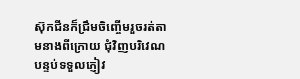ស៊ុកជីនក៏ជ្រឹមចិញ្ចើមរួចរត់តាមនាងពីក្រោយ ជុំវិញបរិវេណបន្ទប់ទទួលភ្ញៀវ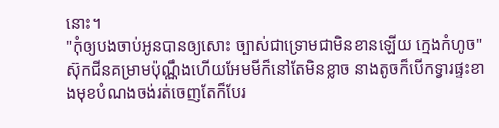នោះ។
"កុំឲ្យបងចាប់អូនបានឲ្យសោះ ច្បាស់ជាទ្រោមជាមិនខានឡើយ ក្មេងកំហូច" ស៊ុកជីនគម្រាមប៉ុណ្ណឹងហើយអែមមីក៏នៅតែមិនខ្លាច នាងតូចក៏បើកទ្វារផ្ទះខាងមុខបំណងចង់រត់ចេញតែក៏បែរ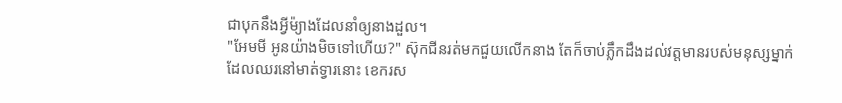ជាបុកនឹងអ្វីម៉្យាងដែលនាំឲ្យនាងដួល។
"អែមមី អូនយ៉ាងមិចទៅហើយ?" ស៊ុកជីនរត់មកជួយលើកនាង តែក៏ចាប់ភ្លឹកដឹងដល់វត្តមានរបស់មនុស្សម្នាក់ដែលឈរនៅមាត់ទ្វារនោះ ខេករស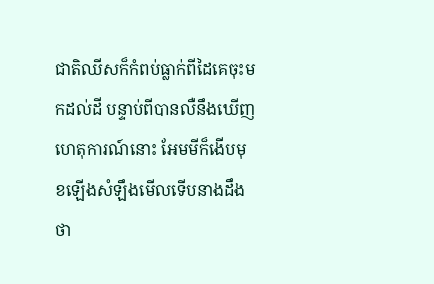ជាតិឈីសក៏កំពប់ធ្លាក់ពីដៃគេចុះមកដល់ដី បន្ទាប់ពីបានលឺនឹងឃើញហេតុការណ៍នោះ អែមមីក៏ងើបមុខឡើងសំឡឹងមើលទើបនាងដឹងថា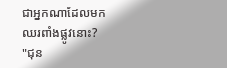ជាអ្នកណាដែលមកឈរពាំងផ្លូវនោះ?
"ជុន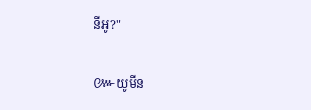នីអូ?"

៚យូមីន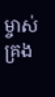ម្ចាស់គ្រង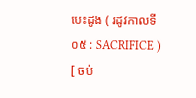បេះដូង ( រដូវកាលទី ០៥ : SACRIFICE ) [ ចប់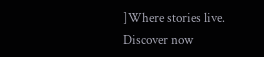]Where stories live. Discover now